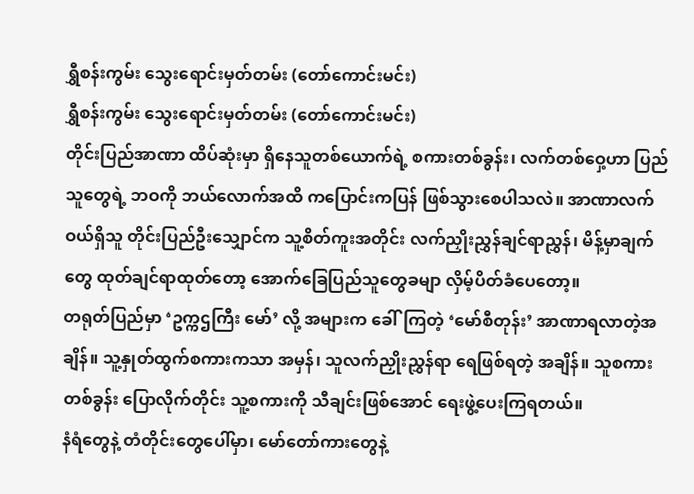ရွှီစန်းကွမ်း သွေးရောင်းမှတ်တမ်း (တော်ကောင်းမင်း)
ရွှီစန်းကွမ်း သွေးရောင်းမှတ်တမ်း (တော်ကောင်းမင်း)
တိုင်းပြည်အာဏာ ထိပ်ဆုံးမှာ ရှိနေသူတစ်ယောက်ရဲ့ စကားတစ်ခွန်း၊ လက်တစ်ဝှေ့ဟာ ပြည်သူတွေရဲ့ ဘဝကို ဘယ်လောက်အထိ ကပြောင်းကပြန် ဖြစ်သွားစေပါသလဲ။ အာဏာလက်ဝယ်ရှိသူ တိုင်းပြည်ဦးသျှောင်က သူ့စိတ်ကူးအတိုင်း လက်ညှိုးညွှန်ချင်ရာညွှန်၊ မိန့်မှာချက်တွေ ထုတ်ချင်ရာထုတ်တော့ အောက်ခြေပြည်သူတွေခမျာ လှိမ့်ပိတ်ခံပေတော့။
တရုတ်ပြည်မှာ ‘ဥက္ကဌကြီး မော်’ လို့ အများက ခေါ်ကြတဲ့ ‘မော်စီတုန်း’ အာဏာရလာတဲ့အချိန်။ သူ့နှုတ်ထွက်စကားကသာ အမှန်၊ သူလက်ညှိုးညွှန်ရာ ရေဖြစ်ရတဲ့ အချိန်။ သူစကားတစ်ခွန်း ပြောလိုက်တိုင်း သူ့စကားကို သီချင်းဖြစ်အောင် ရေးဖွဲ့ပေးကြရတယ်။
နံရံတွေနဲ့ တံတိုင်းတွေပေါ်မှာ၊ မော်တော်ကားတွေနဲ့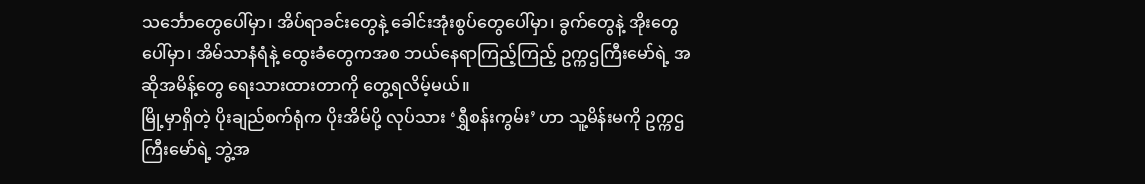သင်္ဘောတွေပေါ်မှာ၊ အိပ်ရာခင်းတွေနဲ့ ခေါင်းအုံးစွပ်တွေပေါ်မှာ၊ ခွက်တွေနဲ့ အိုးတွေပေါ်မှာ၊ အိမ်သာနံရံနဲ့ ထွေးခံတွေကအစ ဘယ်နေရာကြည့်ကြည့် ဥက္ကဌကြီးမော်ရဲ့ အဆိုအမိန့်တွေ ရေးသားထားတာကို တွေ့ရလိမ့်မယ်။
မြို့မှာရှိတဲ့ ပိုးချည်စက်ရုံက ပိုးအိမ်ပို့ လုပ်သား ‘ရွှီစန်းကွမ်း’ ဟာ သူ့မိန်းမကို ဥက္ကဌကြီးမော်ရဲ့ ဘွဲ့အ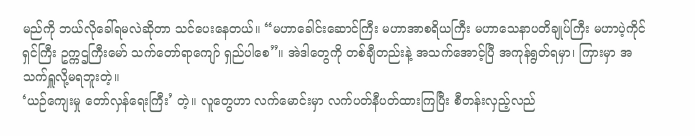မည်ကို ဘယ်လိုခေါ်ရမလဲဆိုတာ သင်ပေးနေတယ်။ “မဟာခေါင်းဆောင်ကြီး မဟာအာစရိယကြီး မဟာသေနာပတိချုပ်ကြီး မဟာပဲ့ကိုင်ရှင်ကြီး ဥက္ကဌကြီးမော် သက်တော်ရာကျော် ရှည်ပါစေ”။ အဲဒါတွေကို တစ်ချီတည်းနဲ့ အသက်အောင့်ပြီ အကုန်ရွတ်ရမှာ၊ ကြားမှာ အသက်ရှူလို့မရဘူးတဲ့။
‘ယဉ်ကျေးမှု တော်လှန်ရေးကြီး’ တဲ့။ လူတွေဟာ လက်မောင်းမှာ လက်ပတ်နီပတ်ထားကြပြီး စီတန်းလှည့်လည်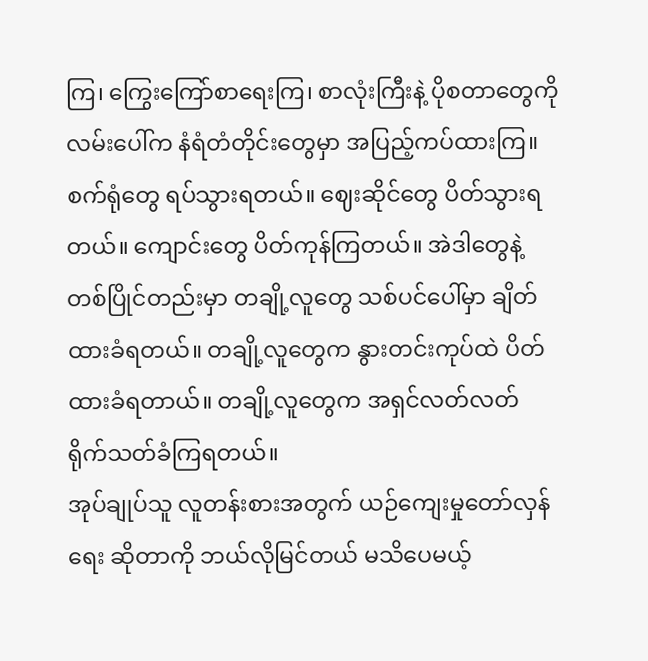ကြ၊ ကြွေးကြော်စာရေးကြ၊ စာလုံးကြီးနဲ့ ပိုစတာတွေကို လမ်းပေါ်က နံရံတံတိုင်းတွေမှာ အပြည့်ကပ်ထားကြ။
စက်ရုံတွေ ရပ်သွားရတယ်။ ဈေးဆိုင်တွေ ပိတ်သွားရတယ်။ ကျောင်းတွေ ပိတ်ကုန်ကြတယ်။ အဲဒါတွေနဲ့ တစ်ပြိုင်တည်းမှာ တချို့လူတွေ သစ်ပင်ပေါ်မှာ ချိတ်ထားခံရတယ်။ တချို့လူတွေက နွားတင်းကုပ်ထဲ ပိတ်ထားခံရတာယ်။ တချို့လူတွေက အရှင်လတ်လတ် ရိုက်သတ်ခံကြရတယ်။
အုပ်ချုပ်သူ လူတန်းစားအတွက် ယဉ်ကျေးမှုတော်လှန်ရေး ဆိုတာကို ဘယ်လိုမြင်တယ် မသိပေမယ့်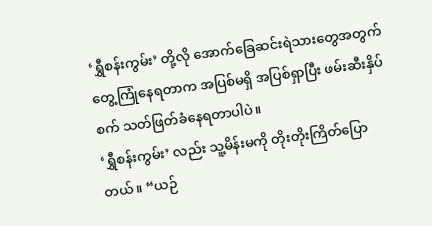‘ရွှီစန်းကွမ်း’ တို့လို အောက်ခြေဆင်းရဲသားတွေအတွက် တွေ့ကြုံနေရတာက အပြစ်မရှိ အပြစ်ရှာပြီး ဖမ်းဆီးနှိပ်စက် သတ်ဖြတ်ခံနေရတာပါပဲ။
‘ရွှီစန်းကွမ်း’ လည်း သူ့မိန်းမကို တိုးတိုးကြိတ်ပြောတယ်။ “ယဉ်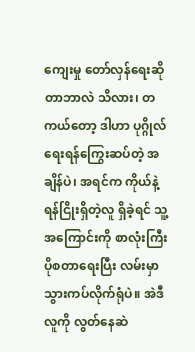ကျေးမှု တော်လှန်ရေးဆိုတာဘာလဲ သိလား၊ တကယ်တော့ ဒါဟာ ပုဂ္ဂိုလ်ရေးရန်ကြွေးဆပ်တဲ့ အချိန်ပဲ၊ အရင်က ကိုယ်နဲ့ ရန်ငြိုးရှိတဲ့လူ ရှိခဲ့ရင် သူ့အကြောင်းကို စာလုံးကြီး ပိုစတာရေးပြီး လမ်းမှာ သွားကပ်လိုက်ရုံပဲ။ အဲဒီလူကို လွတ်နေဆဲ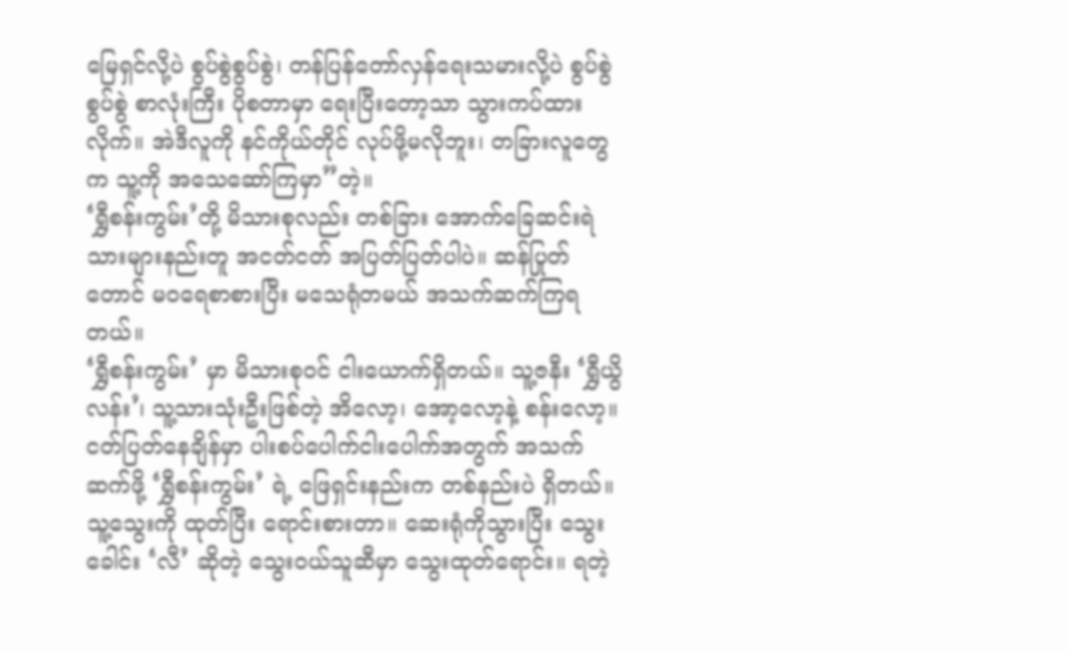မြေရှင်လို့ပဲ စွပ်စွဲစွပ်စွဲ၊ တန်ပြန်တော်လှန်ရေးသမားလို့ပဲ စွပ်စွဲစွပ်စွဲ စာလုံးကြီး ပိုစတာမှာ ရေးပြီးတော့သာ သွားကပ်ထားလိုက်။ အဲဒီလူကို နင်ကိုယ်တိုင် လုပ်ဖို့မလိုဘူး၊ တခြားလူတွေက သူ့ကို အသေဆော်ကြမှာ”တဲ့။
‘ရွှီစန်းကွမ်း’တို့ မိသားစုလည်း တစ်ခြား အောက်ခြေဆင်းရဲသားများနည်းတူ အငတ်ငတ် အပြတ်ပြတ်ပါပဲ။ ဆန်ပြုတ်တောင် မဝရေစာစားပြီး မသေရုံတမယ် အသက်ဆက်ကြရတယ်။
‘ရွှီစန်းကွမ်း’ မှာ မိသားစုဝင် ငါးယောက်ရှိတယ်။ သူ့ဇနီး ‘ရွှီယွိလန်း’၊ သူ့သားသုံးဦးဖြစ်တဲ့ အိလော့၊ အော့လော့နဲ့ စန်းလော့။ ငတ်ပြတ်နေချိန်မှာ ပါးစပ်ပေါက်ငါးပေါက်အတွက် အသက်ဆက်ဖို့ ‘ရွှီစန်းကွမ်း’ ရဲ့ ဖြေရှင်းနည်းက တစ်နည်းပဲ ရှိတယ်။ သူ့သွေးကို ထုတ်ပြီး ရောင်းစားတာ။ ဆေးရုံကိုသွားပြီး သွေးခေါင်း ‘လီ’ ဆိုတဲ့ သွေးဝယ်သူဆီမှာ သွေးထုတ်ရောင်း။ ရတဲ့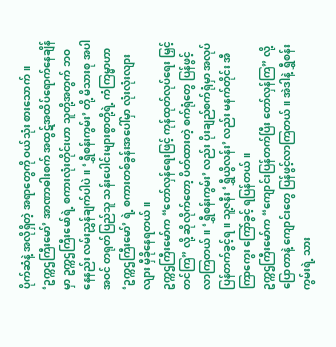ပိုက်ဆံနဲ့ အလိုရှိတဲ့ အရာတွေကို ဝယ်သုံး စားသောက်။
‘ဥက္ကဌကြီးမော်’ အာဏာဓါးစက် အထွဋ်အထိပ်ရောက်နေချိန်မှာ ဥက္ကဌကြီးမော်ရဲ့ စကားလုံးတိုင်းဟာ သူတို့အတွက် ဘဝနေနည်း လမ်းညွှန်ချက်ပါပဲ။ ‘ရွှီစန်းကွမ်း’ တို့ မိသားစု အပါအဝင် တရုတ်ပြည်သူ သန်းပေါင်းများစွာတို့ရဲ့ ကံကြမ္မာဟာ ‘ဥက္ကဌကြီးမော်’ ရဲ့ စကားတစ်ခွန်းအပေါ်မှာ လုံးလုံးလျားလျား မှီခိုနေရတယ်။
ဥက္ကဌကြီးမော်က “တော်လှန်ရေးဖြင့် ကုန်ထုတ်လုပ်ရေး မြှင့်တင်ကြ” လို့ ဆိုလိုက်တော့ ပိတ်ထားတဲ့ စက်ရုံတွေ ပြန်ဖွင့်လာကြတယ်။ ‘ရွှီစန်းကွမ်း’ လည်း ပိုးချည်စက်ရုံမှာ အလုပ်ပြန်တက်ခွင့်ရ။ သူ့ဇနီး ‘ရွှီယွိလန်း’ လည်း မနက်တိုင်း အီကြာကွေး ကြော်ခွင့် ရပြန်တယ်။
ဥက္ကဌကြီးမော်က “ကျောင်းပြန်တက်ပြီး တော်လှန်ကြ” လို့ ပြောတာနဲ့ ကျောင်းတွေ ပြန်ဖွင့်လာကြတယ်။ အဲဒါနဲ့ ရွှီစန်းကွမ်းရဲ့ သား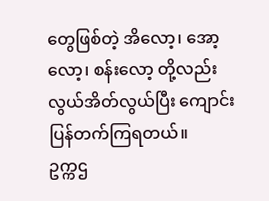တွေဖြစ်တဲ့ အိလော့၊ အော့လော့၊ စန်းလော့ တို့လည်း လွယ်အိတ်လွယ်ပြီး ကျောင်းပြန်တက်ကြရတယ်။
ဥက္ကဌ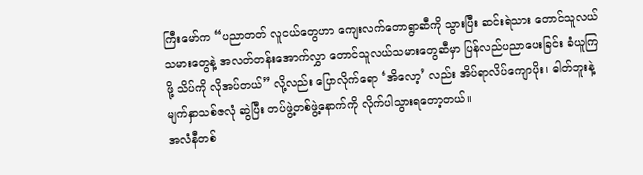ကြီးမော်က “ပညာတတ် လူငယ်တွေဟာ ကျေးလက်တောရွာဆီကို သွားပြီး ဆင်းရဲသား တောင်သူလယ်သမားတွေနဲ့ အလတ်တန်းအောက်လွှာ တောင်သူလယ်သမားတွေဆီမှာ ပြန်လည်ပညာပေးခြင်း ခံယူကြဖို့ သိပ်ကို လိုအပ်တယ်” လို့လည်း ပြောလိုက်ရော ‘အိလော့’ လည်း အိပ်ရာလိပ်ကျောပိုး၊ ဓါတ်ဘူးနဲ့ မျက်နှာသစ်ဇလုံ ဆွဲပြီး တပ်ဖွဲ့တစ်ဖွဲ့နောက်ကို လိုက်ပါသွားရတော့တယ်။
အလံနီတစ်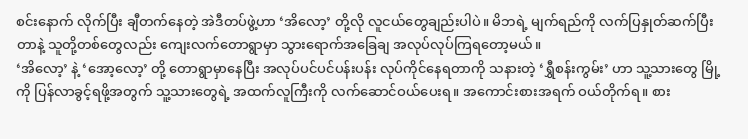စင်းနောက် လိုက်ပြီး ချီတက်နေတဲ့ အဲဒီတပ်ဖွဲ့ဟာ ‘အိလော့’ တို့လို လူငယ်တွေချည်းပါပဲ။ မိဘရဲ့ မျက်ရည်ကို လက်ပြနှုတ်ဆက်ပြီးတာနဲ့ သူတို့တစ်တွေလည်း ကျေးလက်တောရွာမှာ သွားရောက်အခြေချ အလုပ်လုပ်ကြရတော့မယ်။
‘အိလော့’ နဲ့ ‘အော့လော့’ တို့ တောရွာမှာနေပြီး အလုပ်ပင်ပင်ပန်းပန်း လုပ်ကိုင်နေရတာကို သနားတဲ့ ‘ရွှီစန်းကွမ်း’ ဟာ သူ့သားတွေ မြို့ကို ပြန်လာခွင့်ရဖို့အတွက် သူ့သားတွေရဲ့ အထက်လူကြီးကို လက်ဆောင်ဝယ်ပေးရ။ အကောင်းစားအရက် ဝယ်တိုက်ရ။ စား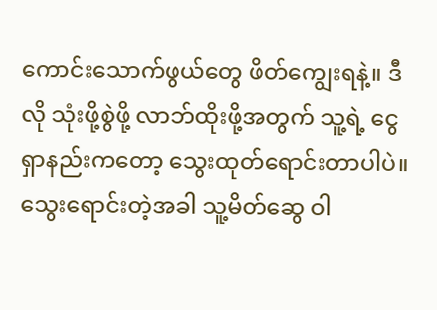ကောင်းသောက်ဖွယ်တွေ ဖိတ်ကျွေးရနဲ့။ ဒီလို သုံးဖို့စွဲဖို့ လာဘ်ထိုးဖို့အတွက် သူ့ရဲ့ ငွေရှာနည်းကတော့ သွေးထုတ်ရောင်းတာပါပဲ။
သွေးရောင်းတဲ့အခါ သူ့မိတ်ဆွေ ဝါ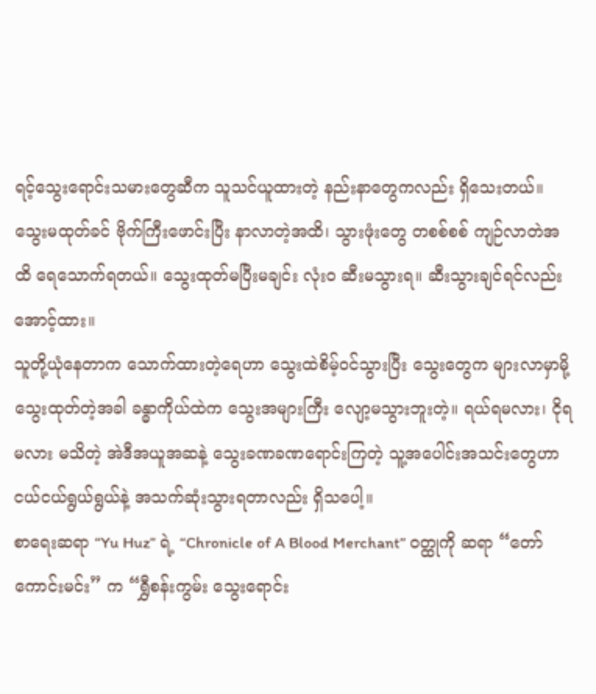ရင့်သွေးရောင်းသမားတွေဆီက သူသင်ယူထားတဲ့ နည်းနာတွေကလည်း ရှိသေးတယ်။ သွေးမထုတ်ခင် ဗိုက်ကြီးဖောင်းပြီး နာလာတဲ့အထိ၊ သွားဖုံးတွေ တစစ်စစ် ကျဉ်လာတဲအထိ ရေသောက်ရတယ်။ သွေးထုတ်မပြီးမချင်း လုံးဝ ဆီးမသွားရ။ ဆီးသွားချင်ရင်လည်း အောင့်ထား။
သူတို့ယုံနေတာက သောက်ထားတဲ့ရေဟာ သွေးထဲစိမ့်ဝင်သွားပြီး သွေးတွေက များလာမှာမို့ သွေးထုတ်တဲ့အခါ ခန္ဓာကိုယ်ထဲက သွေးအများကြီး လျော့မသွားဘူးတဲ့။ ရယ်ရမလား၊ ငိုရမလား မသိတဲ့ အဲဒီအယူအဆနဲ့ သွေးခဏခဏရောင်းကြတဲ့ သူ့အပေါင်းအသင်းတွေဟာ ငယ်ငယ်ရွယ်ရွယ်နဲ့ အသက်ဆုံးသွားရတာလည်း ရှိသပေါ့။
စာရေးဆရာ “Yu Huz” ရဲ့ “Chronicle of A Blood Merchant” ဝတ္ထုကို ဆရာ “တော်ကောင်းမင်း” က “ရွှီစန်းကွမ်း သွေးရောင်း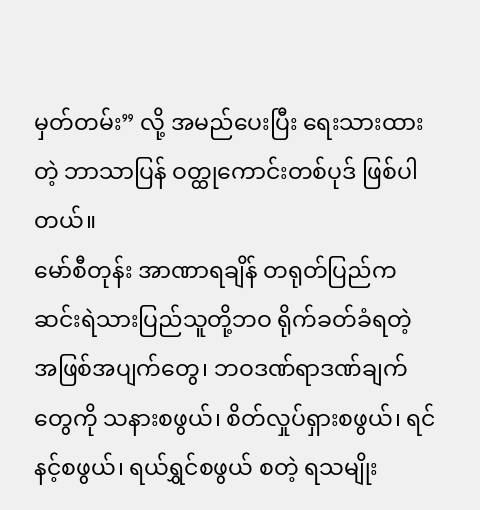မှတ်တမ်း” လို့ အမည်ပေးပြီး ရေးသားထားတဲ့ ဘာသာပြန် ဝတ္ထုကောင်းတစ်ပုဒ် ဖြစ်ပါတယ်။
မော်စီတုန်း အာဏာရချိန် တရုတ်ပြည်က ဆင်းရဲသားပြည်သူတို့ဘဝ ရိုက်ခတ်ခံရတဲ့ အဖြစ်အပျက်တွေ၊ ဘဝဒဏ်ရာဒဏ်ချက်တွေကို သနားစဖွယ်၊ စိတ်လှုပ်ရှားစဖွယ်၊ ရင်နင့်စဖွယ်၊ ရယ်ရွှင်စဖွယ် စတဲ့ ရသမျိုး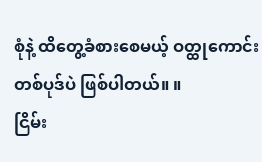စုံနဲ့ ထိတွေ့ခံစားစေမယ့် ဝတ္ထုကောင်းတစ်ပုဒ်ပဲ ဖြစ်ပါတယ်။ ။
ငြိမ်း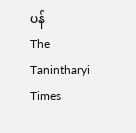ပန်
The Tanintharyi Times